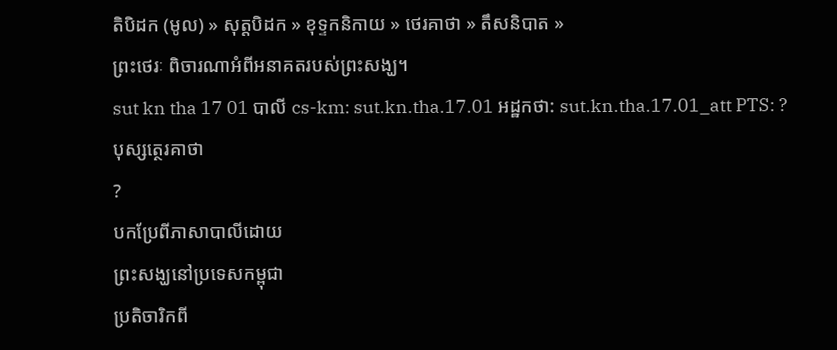តិបិដក (មូល) » សុត្តបិដក » ខុទ្ទកនិកាយ » ថេរគាថា » តឹសនិបាត »
ព្រះថេរៈ ពិចារណាអំពីអនាគតរបស់ព្រះសង្ឃ។
sut kn tha 17 01 បាលី cs-km: sut.kn.tha.17.01 អដ្ឋកថា: sut.kn.tha.17.01_att PTS: ?
បុស្សត្ថេរគាថា
?
បកប្រែពីភាសាបាលីដោយ
ព្រះសង្ឃនៅប្រទេសកម្ពុជា
ប្រតិចារិកពី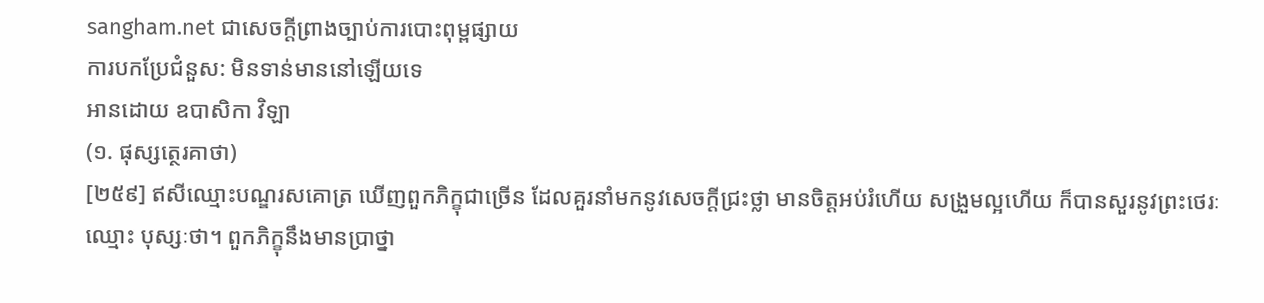sangham.net ជាសេចក្តីព្រាងច្បាប់ការបោះពុម្ពផ្សាយ
ការបកប្រែជំនួស: មិនទាន់មាននៅឡើយទេ
អានដោយ ឧបាសិកា វិឡា
(១. ផុស្សត្ថេរគាថា)
[២៥៩] ឥសីឈ្មោះបណ្ឌរសគោត្រ ឃើញពួកភិក្ខុជាច្រើន ដែលគួរនាំមកនូវសេចក្តីជ្រះថ្លា មានចិត្តអប់រំហើយ សង្រួមល្អហើយ ក៏បានសួរនូវព្រះថេរៈឈ្មោះ បុស្សៈថា។ ពួកភិក្ខុនឹងមានប្រាថ្នា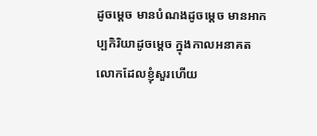ដូចម្ដេច មានបំណងដូចម្ដេច មានអាកប្បកិរិយាដូចម្ដេច ក្នុងកាលអនាគត លោកដែលខ្ញុំសួរហើយ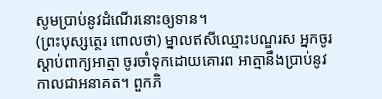សូមប្រាប់នូវដំណើរនោះឲ្យទាន។
(ព្រះបុស្សត្ថេរ ពោលថា) ម្នាលឥសីឈ្មោះបណ្ឌរស អ្នកចូរស្ដាប់ពាក្យអាត្មា ចូរចាំទុកដោយគោរព អាត្មានឹងប្រាប់នូវកាលជាអនាគត។ ពួកភិ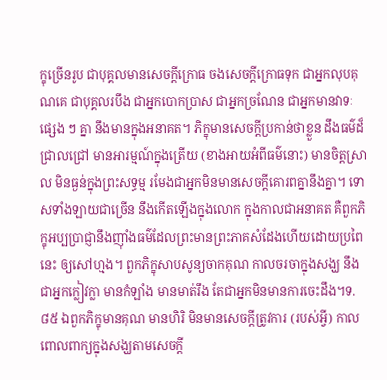ក្ខុច្រើនរូប ជាបុគ្គលមានសេចក្តីក្រោធ ចងសេចក្តីក្រោធទុក ជាអ្នកលុបគុណគេ ជាបុគ្គលរបឹង ជាអ្នកបោកប្រាស ជាអ្នកច្រណែន ជាអ្នកមានវាទៈផ្សេង ៗ គ្នា នឹងមានក្នុងអនាគត។ ភិក្ខុមានសេចក្តីប្រកាន់ថាខ្លួន ដឹងធម៌ដ៏ជ្រាលជ្រៅ មានអារម្មណ៍ក្នុងត្រើយ (ខាងអាយអំពីធម៌នោះ) មានចិត្តស្រាល មិនធ្ងន់ក្នុងព្រះសទ្ធម្ម រមែងជាអ្នកមិនមានសេចក្តីគោរពគ្នានឹងគ្នា។ ទោសទាំងឡាយជាច្រើន នឹងកើតឡើងក្នុងលោក ក្នុងកាលជាអនាគត គឺពួកភិក្ខុអប្បប្រាជ្ញានឹងញ៉ាំងធម៌ដែលព្រះមានព្រះភាគសំដែងហើយដោយប្រពៃនេះ ឲ្យសៅហ្មង។ ពួកភិក្ខុសាបសូន្យចាកគុណ កាលចរចាក្នុងសង្ឃ នឹងជាអ្នកក្លៀវក្លា មានកំឡាំង មានមាត់រឹង តែជាអ្នកមិនមានការចេះដឹង។ទ. ៨៥ ឯពួកភិក្ខុមានគុណ មានហិរិ មិនមានសេចក្តីត្រូវការ (របស់អ្វី) កាលពោលពាក្យក្នុងសង្ឃតាមសេចក្តី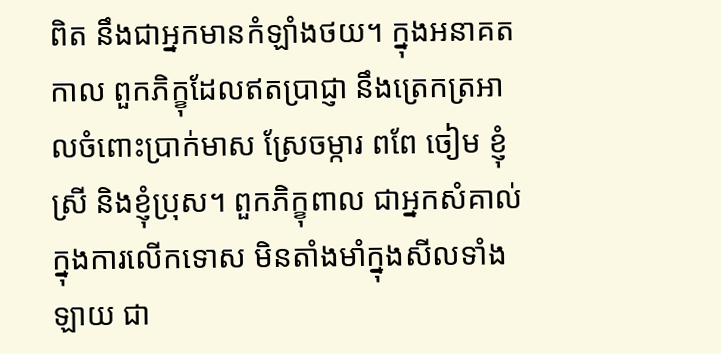ពិត នឹងជាអ្នកមានកំឡាំងថយ។ ក្នុងអនាគតកាល ពួកភិក្ខុដែលឥតប្រាជ្ញា នឹងត្រេកត្រអាលចំពោះប្រាក់មាស ស្រែចម្ការ ពពែ ចៀម ខ្ញុំស្រី និងខ្ញុំប្រុស។ ពួកភិក្ខុពាល ជាអ្នកសំគាល់ក្នុងការលើកទោស មិនតាំងមាំក្នុងសីលទាំងឡាយ ជា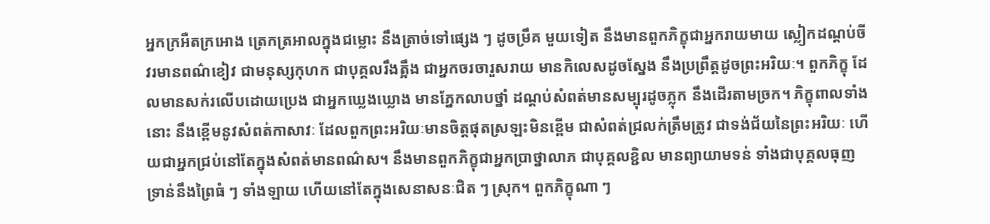អ្នកក្រអឺតក្រអោង ត្រេកត្រអាលក្នុងជម្លោះ នឹងត្រាច់ទៅផ្សេង ៗ ដូចម្រឹគ មួយទៀត នឹងមានពួកភិក្ខុជាអ្នករាយមាយ ស្លៀកដណ្ដប់ចីវរមានពណ៌ខៀវ ជាមនុស្សកុហក ជាបុគ្គលរឹងត្អឹង ជាអ្នកចរចារួសរាយ មានកិលេសដូចស្នែង នឹងប្រព្រឹត្តដូចព្រះអរិយៈ។ ពួកភិក្ខុ ដែលមានសក់រលើបដោយប្រេង ជាអ្នកឃ្លេងឃ្លោង មានភ្នែកលាបថ្នាំ ដណ្ដប់សំពត់មានសម្បុរដូចភ្លុក នឹងដើរតាមច្រក។ ភិក្ខុពាលទាំងនោះ នឹងខ្ពើមនូវសំពត់កាសាវៈ ដែលពួកព្រះអរិយៈមានចិត្តផុតស្រឡះមិនខ្ពើម ជាសំពត់ជ្រលក់ត្រឹមត្រូវ ជាទង់ជ័យនៃព្រះអរិយៈ ហើយជាអ្នកជ្រប់នៅតែក្នុងសំពត់មានពណ៌ស។ នឹងមានពួកភិក្ខុជាអ្នកប្រាថ្នាលាភ ជាបុគ្គលខ្ជិល មានព្យាយាមទន់ ទាំងជាបុគ្គលធុញទ្រាន់នឹងព្រៃធំ ៗ ទាំងឡាយ ហើយនៅតែក្នុងសេនាសនៈជិត ៗ ស្រុក។ ពួកភិក្ខុណា ៗ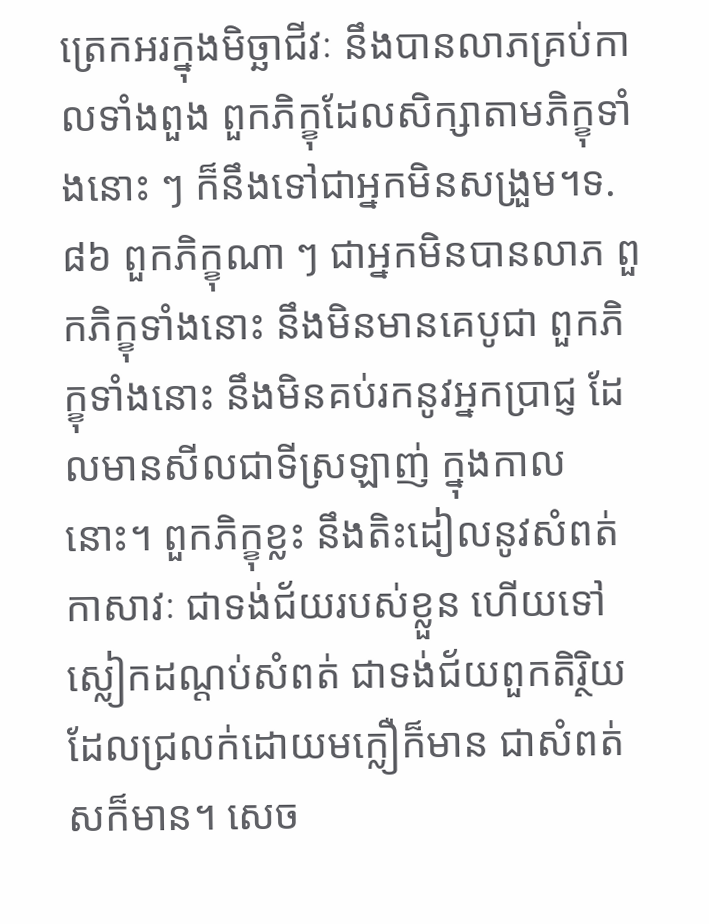ត្រេកអរក្នុងមិច្ឆាជីវៈ នឹងបានលាភគ្រប់កាលទាំងពួង ពួកភិក្ខុដែលសិក្សាតាមភិក្ខុទាំងនោះ ៗ ក៏នឹងទៅជាអ្នកមិនសង្រួម។ទ. ៨៦ ពួកភិក្ខុណា ៗ ជាអ្នកមិនបានលាភ ពួកភិក្ខុទាំងនោះ នឹងមិនមានគេបូជា ពួកភិក្ខុទាំងនោះ នឹងមិនគប់រកនូវអ្នកប្រាជ្ញ ដែលមានសីលជាទីស្រឡាញ់ ក្នុងកាលនោះ។ ពួកភិក្ខុខ្លះ នឹងតិះដៀលនូវសំពត់កាសាវៈ ជាទង់ជ័យរបស់ខ្លួន ហើយទៅស្លៀកដណ្ដប់សំពត់ ជាទង់ជ័យពួកតិរ្ថិយ ដែលជ្រលក់ដោយមក្លឿក៏មាន ជាសំពត់សក៏មាន។ សេច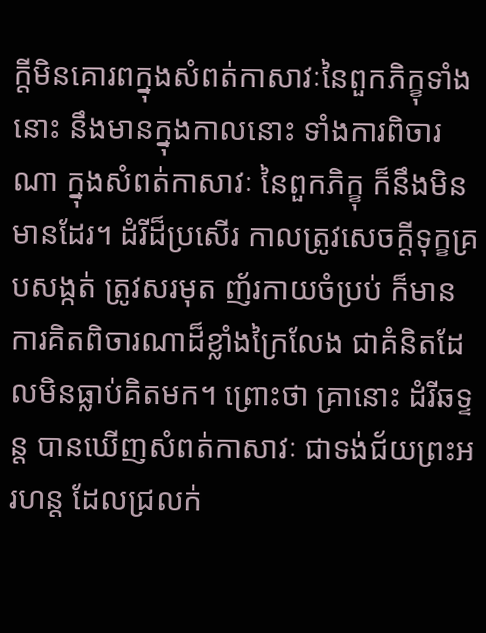ក្ដីមិនគោរពក្នុងសំពត់កាសាវៈនៃពួកភិក្ខុទាំងនោះ នឹងមានក្នុងកាលនោះ ទាំងការពិចារណា ក្នុងសំពត់កាសាវៈ នៃពួកភិក្ខុ ក៏នឹងមិនមានដែរ។ ដំរីដ៏ប្រសើរ កាលត្រូវសេចក្ដីទុក្ខគ្របសង្កត់ ត្រូវសរមុត ញ័រកាយចំប្រប់ ក៏មានការគិតពិចារណាដ៏ខ្លាំងក្រៃលែង ជាគំនិតដែលមិនធ្លាប់គិតមក។ ព្រោះថា គ្រានោះ ដំរីឆទ្ទន្ត បានឃើញសំពត់កាសាវៈ ជាទង់ជ័យព្រះអរហន្ត ដែលជ្រលក់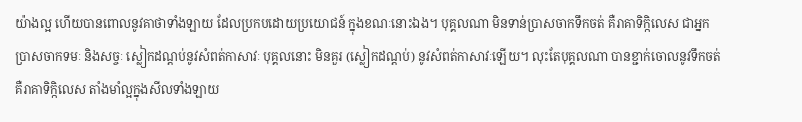យ៉ាងល្អ ហើយបានពោលនូវគាថាទាំងឡាយ ដែលប្រកបដោយប្រយោជន៍ ក្នុងខណៈនោះឯង។ បុគ្គលណា មិនទាន់ប្រាសចាកទឹកចត់ គឺរាគាទិក្កិលេស ជាអ្នកប្រាសចាកទមៈ និងសច្ចៈ ស្លៀកដណ្ដប់នូវសំពត់កាសាវៈ បុគ្គលនោះ មិនគួរ (ស្លៀកដណ្ដប់) នូវសំពត់កាសាវៈឡើយ។ លុះតែបុគ្គលណា បានខ្ជាក់ចោលនូវទឹកចត់ គឺរាគាទិក្កិលេស តាំងមាំល្អក្នុងសីលទាំងឡាយ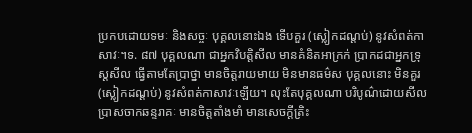ប្រកបដោយទមៈ និងសច្ចៈ បុគ្គលនោះឯង ទើបគួរ (ស្លៀកដណ្ដប់) នូវសំពត់កាសាវៈ។ទ. ៨៧ បុគ្គលណា ជាអ្នកវិបត្តិសីល មានគំនិតអាក្រក់ ប្រាកដជាអ្នកទ្រុស្ដសីល ធ្វើតាមតែប្រាថ្នា មានចិត្តរាយមាយ មិនមានធម៌ស បុគ្គលនោះ មិនគួរ (ស្លៀកដណ្ដប់) នូវសំពត់កាសាវៈឡើយ។ លុះតែបុគ្គលណា បរិបូណ៌ដោយសីល ប្រាសចាកឆន្ទរាគៈ មានចិត្តតាំងមាំ មានសេចក្តីត្រិះ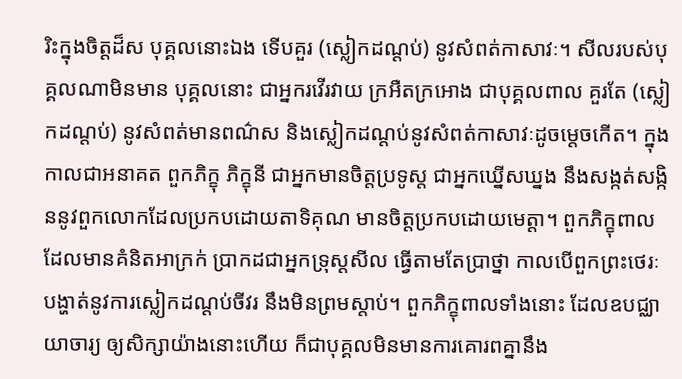រិះក្នុងចិត្តដ៏ស បុគ្គលនោះឯង ទើបគួរ (ស្លៀកដណ្ដប់) នូវសំពត់កាសាវៈ។ សីលរបស់បុគ្គលណាមិនមាន បុគ្គលនោះ ជាអ្នករវើរវាយ ក្រអឺតក្រអោង ជាបុគ្គលពាល គួរតែ (ស្លៀកដណ្ដប់) នូវសំពត់មានពណ៌ស និងស្លៀកដណ្ដប់នូវសំពត់កាសាវៈដូចម្ដេចកើត។ ក្នុងកាលជាអនាគត ពួកភិក្ខុ ភិក្ខុនី ជាអ្នកមានចិត្តប្រទូស្ត ជាអ្នកឃ្នើសឃ្នង នឹងសង្កត់សង្កិននូវពួកលោកដែលប្រកបដោយតាទិគុណ មានចិត្តប្រកបដោយមេត្តា។ ពួកភិក្ខុពាល ដែលមានគំនិតអាក្រក់ ប្រាកដជាអ្នកទ្រុស្តសីល ធ្វើតាមតែប្រាថ្នា កាលបើពួកព្រះថេរៈ បង្ហាត់នូវការស្លៀកដណ្ដប់ចីវរ នឹងមិនព្រមស្ដាប់។ ពួកភិក្ខុពាលទាំងនោះ ដែលឧបជ្ឈាយាចារ្យ ឲ្យសិក្សាយ៉ាងនោះហើយ ក៏ជាបុគ្គលមិនមានការគោរពគ្នានឹង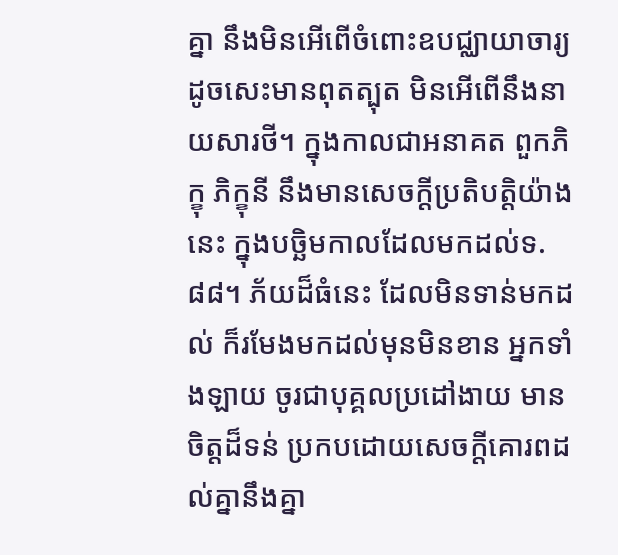គ្នា នឹងមិនអើពើចំពោះឧបជ្ឈាយាចារ្យ ដូចសេះមានពុតត្បុត មិនអើពើនឹងនាយសារថី។ ក្នុងកាលជាអនាគត ពួកភិក្ខុ ភិក្ខុនី នឹងមានសេចក្តីប្រតិបត្តិយ៉ាងនេះ ក្នុងបច្ឆិមកាលដែលមកដល់ទ. ៨៨។ ភ័យដ៏ធំនេះ ដែលមិនទាន់មកដល់ ក៏រមែងមកដល់មុនមិនខាន អ្នកទាំងឡាយ ចូរជាបុគ្គលប្រដៅងាយ មានចិត្តដ៏ទន់ ប្រកបដោយសេចក្តីគោរពដល់គ្នានឹងគ្នា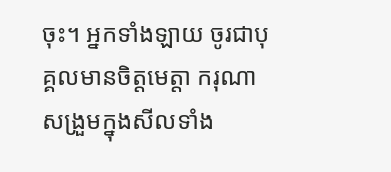ចុះ។ អ្នកទាំងឡាយ ចូរជាបុគ្គលមានចិត្តមេត្តា ករុណា សង្រួមក្នុងសីលទាំង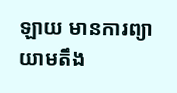ឡាយ មានការព្យាយាមតឹង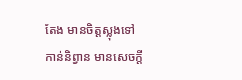តែង មានចិត្តស្លុងទៅកាន់និព្វាន មានសេចក្តី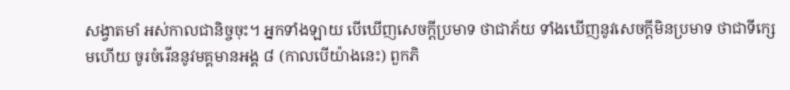សង្វាតមាំ អស់កាលជានិច្ចចុះ។ អ្នកទាំងឡាយ បើឃើញសេចក្តីប្រមាទ ថាជាភ័យ ទាំងឃើញនូវសេចក្តីមិនប្រមាទ ថាជាទីក្សេមហើយ ចូរចំរើននូវមគ្គមានអង្គ ៨ (កាលបើយ៉ាងនេះ) ពួកភិ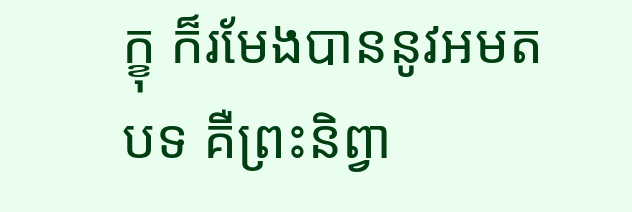ក្ខុ ក៏រមែងបាននូវអមតបទ គឺព្រះនិព្វា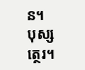ន។
បុស្សត្ថេរ។